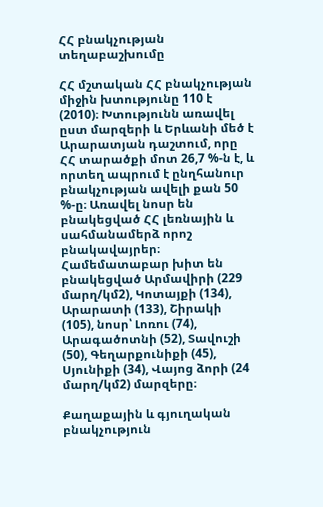ՀՀ բնակչության տեղաբաշխումը

ՀՀ մշտական ՀՀ բնակչության միջին խտությունը 110 է (2010)։ Խտությունն առավել ըստ մարզերի և Երևանի մեծ է Արարատյան դաշտում, որը ՀՀ տարածքի մոտ 26,7 %-ն է, և որտեղ ապրում է ընղհանուր բնակչության ավելի քան 50 %-ը։ Առավել նոսր են բնակեցված ՀՀ լեռնային և սահմանամերձ որոշ բնակավայրեր։ Համեմատաբար խիտ են բնակեցված Արմավիրի (229 մարղ/կմ2), Կոտայքի (134), Արարատի (133), Շիրակի (105), նոսր՝ Լոռու (74), Արագածոտնի (52), Տավուշի (50), Գեղարքունիքի (45), Սյունիքի (34), Վայոց ձորի (24 մարղ/կմ2) մարզերը։

Քաղաքային և գյուղական բնակչություն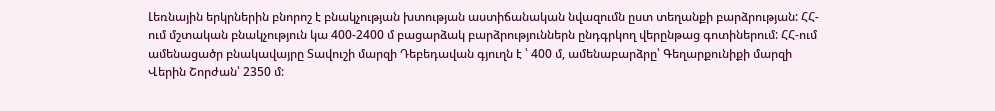Լեռնային երկրներին բնորոշ է բնակչության խտության աստիճանական նվազումն ըստ տեղանքի բարձրության: ՀՀ-ում մշտական բնակչություն կա 400-2400 մ բացարձակ բարձրություններն ընդգրկող վերընթաց գոտիներում: ՀՀ-ում ամենացածր բնակավայրը Տավուշի մարզի Դեբեդավան գյուղն է ՝ 400 մ, ամենաբարձրը՝ Գեղարքունիքի մարզի Վերին Շորժան՝ 2350 մ: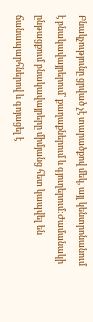Բնակչությունը ցրված չէ տարածքով մեկ, այլ կենտրոնանում է բնակավայրերում՝ քաղաքներում և գյուղերում:Ժամանակի ընթացքում բնակավայրերը միմյանց հետ կապվել են ճանապարհներով և գոյացել է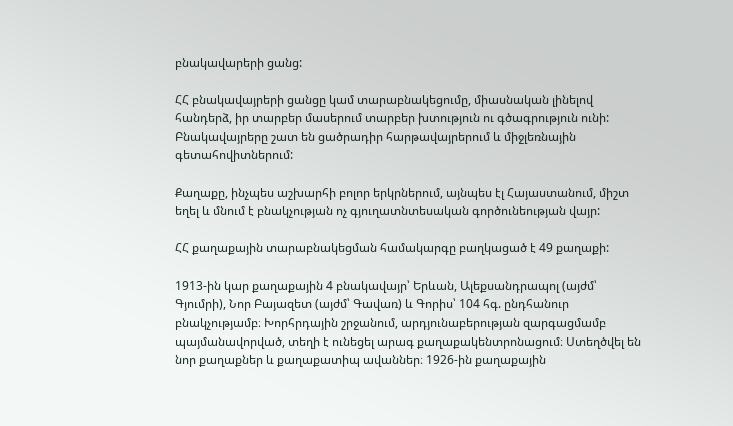բնակավարերի ցանց:

ՀՀ բնակավայրերի ցանցը կամ տարաբնակեցումը, միասնական լինելով հանդերձ, իր տարբեր մասերում տարբեր խտություն ու գծագրություն ունի: Բնակավայրերը շատ են ցածրադիր հարթավայրերում և միջլեռնային գետահովիտներում:

Քաղաքը, ինչպես աշխարհի բոլոր երկրներում, այնպես էլ Հայաստանում, միշտ եղել և մնում է բնակչության ոչ գյուղատնտեսական գործունեության վայր:

ՀՀ քաղաքային տարաբնակեցման համակարգը բաղկացած է 49 քաղաքի:

1913-ին կար քաղաքային 4 բնակավայր՝ Երևան, Ալեքսանդրապոլ (այժմ՝ Գյումրի), Նոր Բայազետ (այժմ՝ Գավառ) և Գորիս՝ 104 հգ. ընդհանուր բնակչությամբ։ Խորհրդային շրջանում, արդյունաբերության զարգացմամբ պայմանավորված, տեղի է ունեցել արագ քաղաքակենտրոնացում։ Ստեղծվել են նոր քաղաքներ և քաղաքատիպ ավաններ։ 1926-ին քաղաքային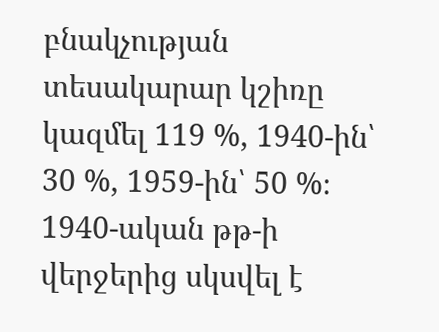բնակչության տեսակարար կշիռը կազմել 119 %, 1940-ին՝ 30 %, 1959-ին՝ 50 %։ 1940-ական թթ-ի վերջերից սկսվել է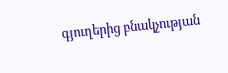գյուղերից բնակչության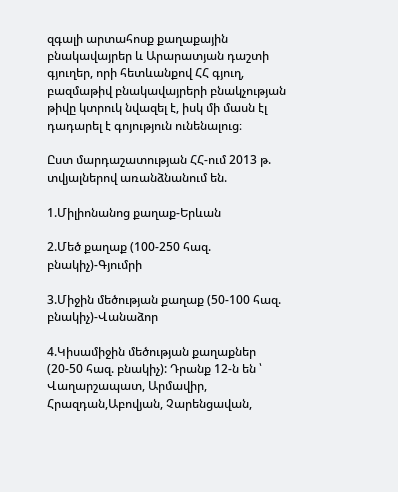զգալի արտահոսք քաղաքային բնակավայրեր և Արարատյան դաշտի գյուղեր, որի հետևանքով ՀՀ գյուղ, բազմաթիվ բնակավայրերի բնակչության թիվը կտրուկ նվազել է, իսկ մի մասն էլ դադարել է գոյություն ունենալուց։

Ըստ մարդաշատության ՀՀ-ում 2013 թ. տվյալներով առանձնանում են.

1.Միլիոնանոց քաղաք-Երևան

2.Մեծ քաղաք (100-250 հազ. բնակիչ)-Գյումրի

3.Միջին մեծության քաղաք (50-100 հազ. բնակիչ)-Վանաձոր

4.Կիսամիջին մեծության քաղաքներ (20-50 հազ. բնակիչ): Դրանք 12-ն են ՝ Վաղարշապատ, Արմավիր, Հրազդան,Աբովյան, Չարենցավան,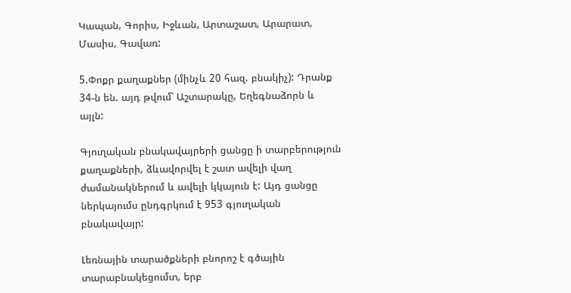Կապան, Գորիս, Իջևան, Արտաշատ, Արարատ, Մասիս, Գավառ:

5.Փոքր քաղաքներ (մինչև 20 հազ. բնակիչ): Դրանք 34-ն են. այդ թվում՝ Աշտարակը, Եղեգնաձորն և այլն:

Գյուղական բնակավայրերի ցանցը ի տարբերություն քաղաքների, ձևավորվել է շատ ավելի վաղ ժամանակներում և ավելի կկայուն է: Այդ ցանցը ներկայումս ընդգրկում է 953 գյուղական բնակավայր:

Լեռնային տարածքների բնորոշ է գծային տարաբնակեցումտ, երբ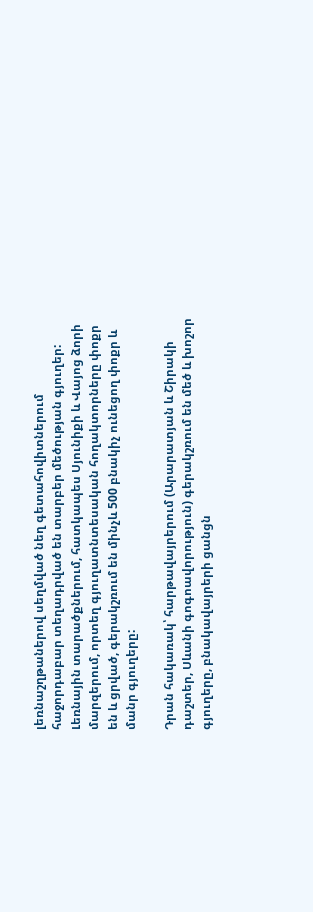լեռնաշղթաներով սեղմված նեղ գետահովիտներում հաջորդաբար տեղադրված են տարբեր մեծության գյուղեր: Լեռնային տարածքներում, հատկապես Սյունիքի և Վայոց ձորի մարզերում, որտեղ գյուղատնտեսական հողակտորները փոքր են և ցրված, գերակշռում են մինչև 500 բնակիչ ունեցող փոքր և մանր գյուղերը:

Դրան հակառակ՝ հարթավայրերում (Արարատյան և Շիրակի դաշտեր, Սևանի գոգոավորություն) գերակշռում են մեծ և խոշոր գյուղերը, բնակավայրերի ցանցն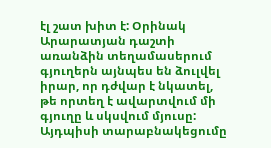էլ շատ խիտ է: Օրինակ Արարատյան դաշտի առանձին տեղամասերում գյուղերն այնպես են ձուլվել իրար, որ դժվար է նկատել, թե որտեղ է ավարտվում մի գյուղը և սկսվում մյուսը: Այդպիսի տարաբնակեցումը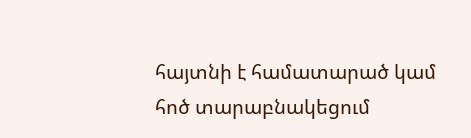հայտնի է համատարած կամ հոծ տարաբնակեցում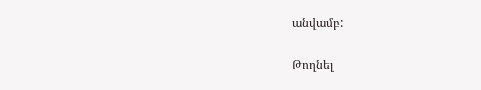անվամբ:

Թողնել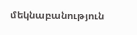մեկնաբանություն